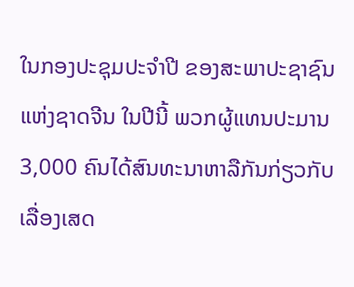ໃນກອງປະຊຸມປະຈຳປີ ຂອງສະພາປະຊາຊົນແຫ່ງຊາດຈີນ ໃນປີນີ້ ພວກຜູ້ແທນປະມານ
3,000 ຄົນໄດ້ສົນທະນາຫາລືກັນກ່ຽວກັບເລື່ອງເສດ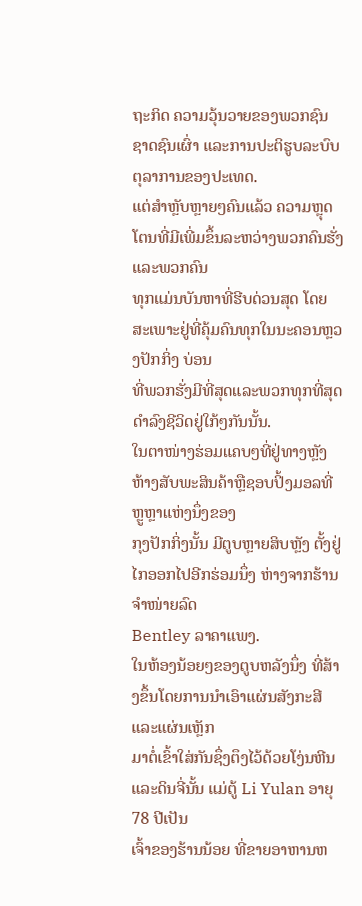ຖະກິດ ຄວາມວຸ້ນວາຍຂອງພວກຊົນ
ຊາດຊົນເຜົ່າ ແລະການປະຕິຮູບລະບົບຕຸລາການຂອງປະເທດ.
ແຕ່ສຳຫຼັບຫຼາຍໆຄົນແລ້ວ ຄວາມຫຼຸດໂຕນທີ່ມີເພີ່ມຂຶ້ນລະຫວ່າງພວກຄົນຮັ່ງແລະພວກຄົນ
ທຸກແມ່ນບັນຫາທີ່ຮີບດ່ວນສຸດ ໂດຍສະເພາະຢູ່ທີ່ຄຸ້ມຄົນທຸກໃນນະຄອນຫຼວງປັກກິ່ງ ບ່ອນ
ທີ່ພວກຮັ່ງມີທີ່ສຸດແລະພວກທຸກທີ່ສຸດດຳລົງຊີວິດຢູ່ໃກ້ໆກັນນັ້ນ.
ໃນຕາໜ່າງຮ່ອມແຄບໆທີ່ຢູ່ທາງຫຼັງຫ້າງສັບພະສິນຄ້າຫຼືຊອບປິ້ງມອລທີ່ຫຼູຫຼາແຫ່ງນຶ່ງຂອງ
ກຸງປັກກິ່ງນັ້ນ ມີຕູບຫຼາຍສິບຫຼັງ ຕັ້ງຢູ່ໄກອອກໄປອີກຮ່ອມນຶ່ງ ຫ່າງຈາກຮ້ານຈຳໜ່າຍລົດ
Bentley ລາຄາແພງ.
ໃນຫ້ອງນ້ອຍໆຂອງຕູບຫລັງນຶ່ງ ທີ່ສ້າງຂຶ້ນໂດຍການນຳເອົາແຜ່ນສັງກະສີ ແລະແຜ່ນເຫຼັກ
ມາຕໍ່ເຂົ້າໃສ່ກັນຊຶ່ງຕຶງໄວ້ດ້ວຍໂງ່ນຫີນແລະດິນຈີ່ນັ້ນ ແມ່ຕູ້ Li Yulan ອາຍຸ 78 ປີເປັນ
ເຈົ້າຂອງຮ້ານນ້ອຍ ທີ່ຂາຍອາຫານຫ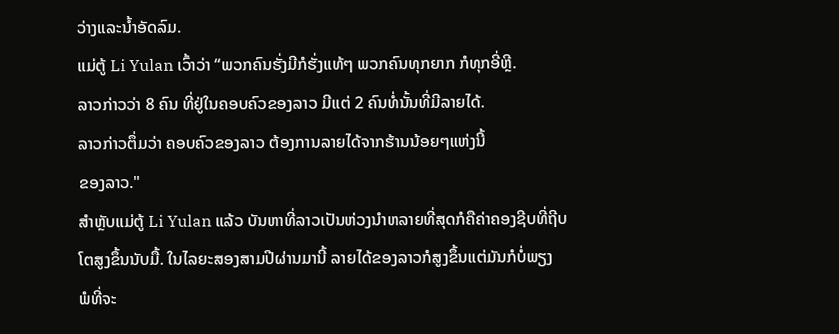ວ່າງແລະນໍ້າອັດລົມ.
ແມ່ຕູ້ Li Yulan ເວົ້າວ່າ “ພວກຄົນຮັ່ງມີກໍຮັ່ງແທ້ໆ ພວກຄົນທຸກຍາກ ກໍທຸກອີ່ຫຼີ.
ລາວກ່າວວ່າ 8 ຄົນ ທີ່ຢູ່ໃນຄອບຄົວຂອງລາວ ມີແຕ່ 2 ຄົນທໍ່ນັ້ນທີ່ມີລາຍໄດ້.
ລາວກ່າວຕຶ່ມວ່າ ຄອບຄົວຂອງລາວ ຕ້ອງການລາຍໄດ້ຈາກຮ້ານນ້ອຍໆແຫ່ງນີ້
ຂອງລາວ."
ສຳຫຼັບແມ່ຕູ້ Li Yulan ແລ້ວ ບັນຫາທີ່ລາວເປັນຫ່ວງນໍາຫລາຍທີ່ສຸດກໍຄືຄ່າຄອງຊີບທີ່ຖີບ
ໂຕສູງຂຶ້ນນັບມື້. ໃນໄລຍະສອງສາມປີຜ່ານມານີ້ ລາຍໄດ້ຂອງລາວກໍສູງຂຶ້ນແຕ່ມັນກໍບໍ່ພຽງ
ພໍທີ່ຈະ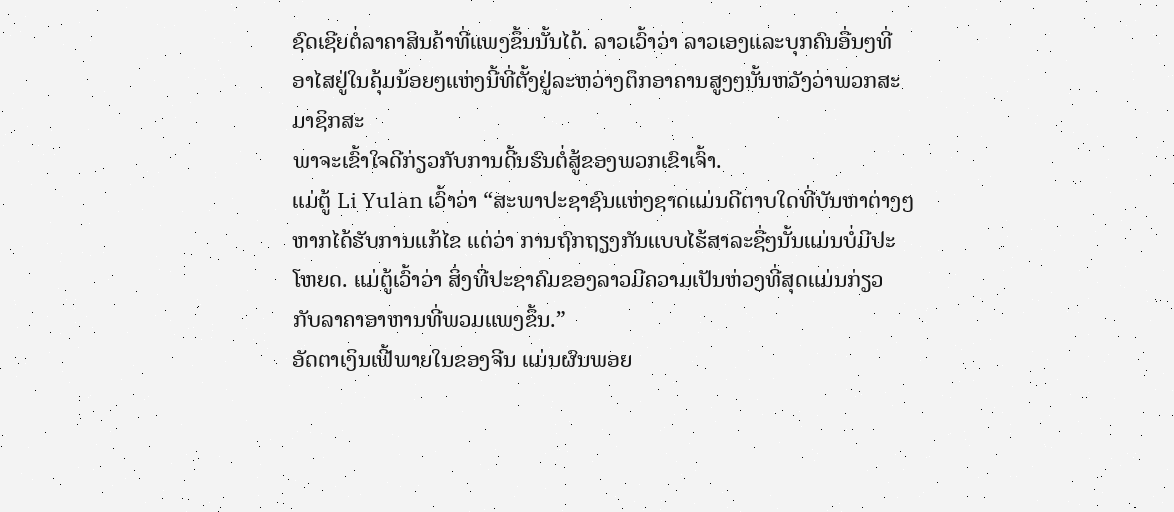ຊົດເຊີຍຕໍ່ລາຄາສິນຄ້າທີ່ແພງຂຶ້ນນັ້ນໄດ້. ລາວເວົ້າວ່າ ລາວເອງແລະບຸກຄົນອື່ນໆທີ່
ອາໄສຢູ່ໃນຄຸ້ມນ້ອຍໆແຫ່ງນີ້ທີ່ຕັ້ງຢູ່ລະຫວ່າງຕຶກອາຄານສູງໆນັ້ນຫວັງວ່າພວກສະມາຊິກສະ
ພາຈະເຂົ້າໃຈດີກ່ຽວກັບການດີ້ນຮົນຕໍ່ສູ້ຂອງພວກເຂົາເຈົ້າ.
ແມ່ຕູ້ Li Yulan ເວົ້າວ່າ “ສະພາປະຊາຊົນແຫ່ງຊາດແມ່ນດີຕາບໃດທີ່ບັນຫາຕ່າງໆ
ຫາກໄດ້ຮັບການແກ້ໄຂ ແຕ່ວ່າ ການຖົກຖຽງກັນແບບໄຮ້ສາລະຊື່ໆນັ້ນແມ່ນບໍ່ມີປະ
ໂຫຍດ. ແມ່ຕູ້ເວົ້າວ່າ ສິ່ງທີ່ປະຊາຄົມຂອງລາວມີຄວາມເປັນຫ່ວງທີ່ສຸດແມ່ນກ່ຽວ
ກັບລາຄາອາຫານທີ່ພວມແພງຂຶ້ນ.”
ອັດຕາເງິນເຟີ້ພາຍໃນຂອງຈີນ ແມ່ນຜົນພອຍ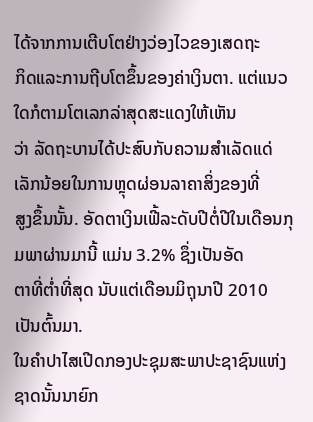ໄດ້ຈາກການເຕີບໂຕຢ່າງວ່ອງໄວຂອງເສດຖະ
ກິດແລະການຖີບໂຕຂຶ້ນຂອງຄ່າເງິນຕາ. ແຕ່ແນວໃດກໍຕາມໂຕເລກລ່າສຸດສະແດງໃຫ້ເຫັນ
ວ່າ ລັດຖະບານໄດ້ປະສົບກັບຄວາມສຳເລັດແດ່ເລັກນ້ອຍໃນການຫຼຸດຜ່ອນລາຄາສິ່ງຂອງທີ່
ສູງຂຶ້ນນັ້ນ. ອັດຕາເງິນເຟີ້ລະດັບປີຕໍ່ປີໃນເດືອນກຸມພາຜ່ານມານີ້ ແມ່ນ 3.2% ຊຶ່ງເປັນອັດ
ຕາທີ່ຕໍ່າທີ່ສຸດ ນັບແຕ່ເດືອນມິຖຸນາປີ 2010 ເປັນຕົ້ນມາ.
ໃນຄຳປາໄສເປີດກອງປະຊຸມສະພາປະຊາຊົນແຫ່ງຊາດນັ້ນນາຍົກ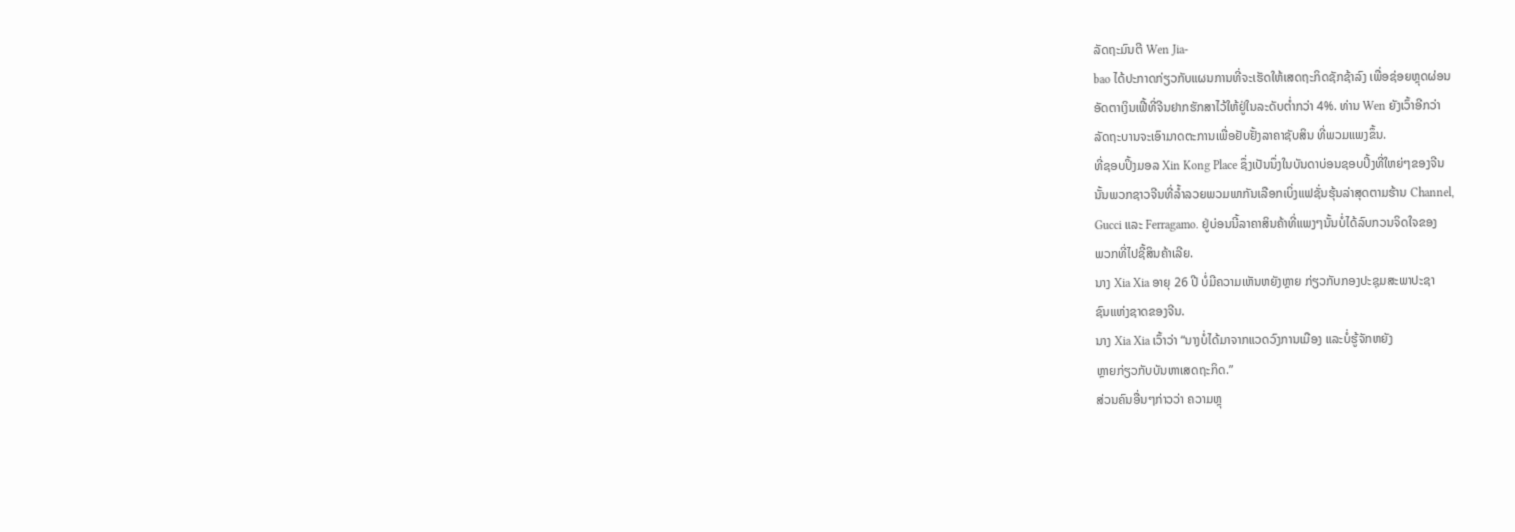ລັດຖະມົນຕີ Wen Jia-
bao ໄດ້ປະກາດກ່ຽວກັບແຜນການທີ່ຈະເຮັດໃຫ້ເສດຖະກິດຊັກຊ້າລົງ ເພື່ອຊ່ອຍຫຼຸດຜ່ອນ
ອັດຕາເງິນເຟີ້ທີ່ຈີນຢາກຮັກສາໄວ້ໃຫ້ຢູ່ໃນລະດັບຕໍ່າກວ່າ 4%. ທ່ານ Wen ຍັງເວົ້າອີກວ່າ
ລັດຖະບານຈະເອົາມາດຕະການເພື່ອຢັບຢັ້ງລາຄາຊັບສິນ ທີ່ພວມແພງຂຶ້ນ.
ທີ່ຊອບປິ້ງມອລ Xin Kong Place ຊຶ່ງເປັນນຶ່ງໃນບັນດາບ່ອນຊອບປິ້ງທີ່ໃຫຍ່ໆຂອງຈີນ
ນັ້ນພວກຊາວຈີນທີ່ລໍ້າລວຍພວມພາກັນເລືອກເບິ່ງແຟຊັ່ນຮຸ້ນລ່າສຸດຕາມຮ້ານ Channel,
Gucci ແລະ Ferragamo. ຢູ່ບ່ອນນີ້ລາຄາສິນຄ້າທີ່ແພງໆນັ້ນບໍ່ໄດ້ລົບກວນຈິດໃຈຂອງ
ພວກທີ່ໄປຊີ້ສິນຄ້າເລີຍ.
ນາງ Xia Xia ອາຍຸ 26 ປີ ບໍ່ມີຄວາມເຫັນຫຍັງຫຼາຍ ກ່ຽວກັບກອງປະຊຸມສະພາປະຊາ
ຊົນແຫ່ງຊາດຂອງຈີນ.
ນາງ Xia Xia ເວົ້າວ່າ “ນາງບໍ່ໄດ້ມາຈາກແວດວົງການເມືອງ ແລະບໍ່ຮູ້ຈັກຫຍັງ
ຫຼາຍກ່ຽວກັບບັນຫາເສດຖະກິດ.”
ສ່ວນຄົນອື່ນໆກ່າວວ່າ ຄວາມຫຼຸ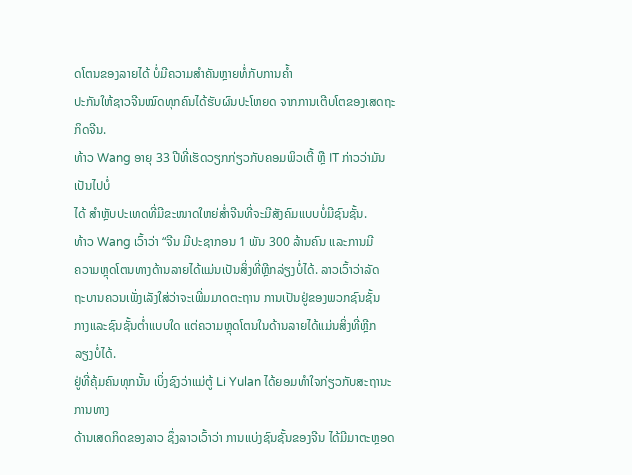ດໂຕນຂອງລາຍໄດ້ ບໍ່ມີຄວາມສຳຄັນຫຼາຍທໍ່ກັບການຄໍ້າ
ປະກັນໃຫ້ຊາວຈີນໝົດທຸກຄົນໄດ້ຮັບຜົນປະໂຫຍດ ຈາກການເຕີບໂຕຂອງເສດຖະກິດຈີນ.
ທ້າວ Wang ອາຍຸ 33 ປີທີ່ເຮັດວຽກກ່ຽວກັບຄອມພິວເຕີ້ ຫຼື IT ກ່າວວ່າມັນເປັນໄປບໍ່
ໄດ້ ສຳຫຼັບປະເທດທີ່ມີຂະໜາດໃຫຍ່ສໍ່າຈີນທີ່ຈະມີສັງຄົມແບບບໍ່ມີຊົນຊັ້ນ.
ທ້າວ Wang ເວົ້າວ່າ “ຈີນ ມີປະຊາກອນ 1 ພັນ 300 ລ້ານຄົນ ແລະການມີ
ຄວາມຫຼຸດໂຕນທາງດ້ານລາຍໄດ້ແມ່ນເປັນສິ່ງທີ່ຫຼີກລ່ຽງບໍ່ໄດ້. ລາວເວົ້າວ່າລັດ
ຖະບານຄວນເພັ່ງເລັງໃສ່ວ່າຈະເພີ່ມມາດຕະຖານ ການເປັນຢູ່ຂອງພວກຊົນຊັ້ນ
ກາງແລະຊົນຊັ້ນຕໍ່າແບບໃດ ແຕ່ຄວາມຫຼຸດໂຕນໃນດ້ານລາຍໄດ້ແມ່ນສິ່ງທີ່ຫຼີກ
ລຽງບໍ່ໄດ້.
ຢູ່ທີ່ຄຸ້ມຄົນທຸກນັ້ນ ເບິ່ງຊົງວ່າແມ່ຕູ້ Li Yulan ໄດ້ຍອມທໍາໃຈກ່ຽວກັບສະຖານະການທາງ
ດ້ານເສດກິດຂອງລາວ ຊຶ່ງລາວເວົ້າວ່າ ການແບ່ງຊົນຊັ້ນຂອງຈີນ ໄດ້ມີມາຕະຫຼອດ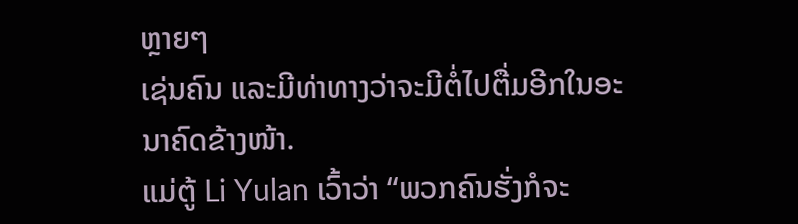ຫຼາຍໆ
ເຊ່ນຄົນ ແລະມີທ່າທາງວ່າຈະມີຕໍ່ໄປຕື່ມອີກໃນອະນາຄົດຂ້າງໜ້າ.
ແມ່ຕູ້ Li Yulan ເວົ້າວ່າ “ພວກຄົນຮັ່ງກໍຈະ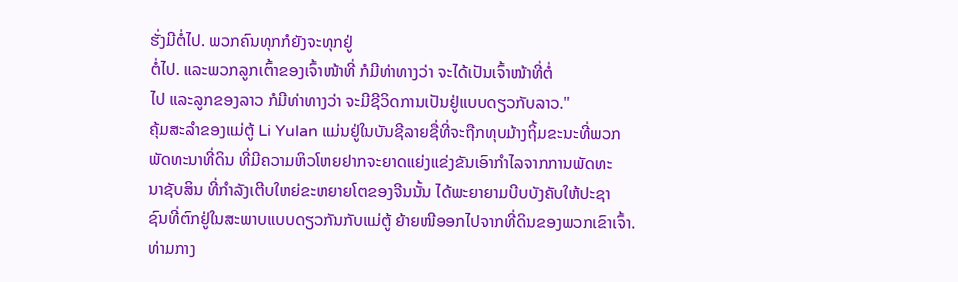ຮັ່ງມີຕໍ່ໄປ. ພວກຄົນທຸກກໍຍັງຈະທຸກຢູ່
ຕໍ່ໄປ. ແລະພວກລູກເຕົ້າຂອງເຈົ້າໜ້າທີ່ ກໍມີທ່າທາງວ່າ ຈະໄດ້ເປັນເຈົ້າໜ້າທີ່ຕໍ່
ໄປ ແລະລູກຂອງລາວ ກໍມີທ່າທາງວ່າ ຈະມີຊີວິດການເປັນຢູ່ແບບດຽວກັບລາວ."
ຄຸ້ມສະລໍາຂອງແມ່ຕູ້ Li Yulan ແມ່ນຢູ່ໃນບັນຊີລາຍຊື່ທີ່ຈະຖືກທຸບມ້າງຖິ້ມຂະນະທີ່ພວກ
ພັດທະນາທີ່ດິນ ທີ່ມີຄວາມຫິວໂຫຍຢາກຈະຍາດແຍ່ງແຂ່ງຂັນເອົາກໍາໄລຈາກການພັດທະ
ນາຊັບສິນ ທີ່ກຳລັງເຕີບໃຫຍ່ຂະຫຍາຍໂຕຂອງຈີນນັ້ນ ໄດ້ພະຍາຍາມບີບບັງຄັບໃຫ້ປະຊາ
ຊົນທີ່ຕົກຢູ່ໃນສະພາບແບບດຽວກັນກັບແມ່ຕູ້ ຍ້າຍໜີອອກໄປຈາກທີ່ດິນຂອງພວກເຂົາເຈົ້າ.
ທ່າມກາງ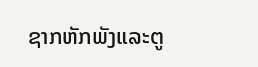ຊາກຫັກພັງແລະຕູ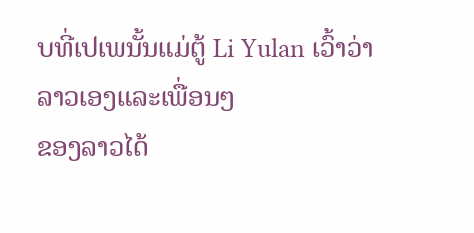ບທີ່ເປເພນັ້ນແມ່ຕູ້ Li Yulan ເວົ້າວ່າ ລາວເອງແລະເພື່ອນໆ
ຂອງລາວໄດ້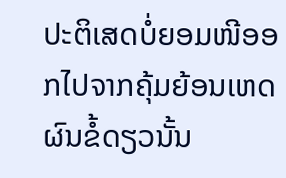ປະຕິເສດບໍ່ຍອມໜີອອກໄປຈາກຄຸ້ມຍ້ອນເຫດຜົນຂໍ້ດຽວນັ້ນ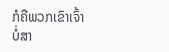ກໍຄືພວກເຂົາເຈົ້າ
ບໍ່ສາ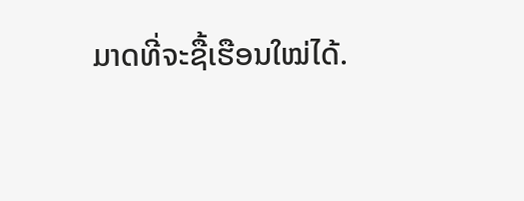ມາດທີ່ຈະຊື້ເຮືອນໃໝ່ໄດ້.